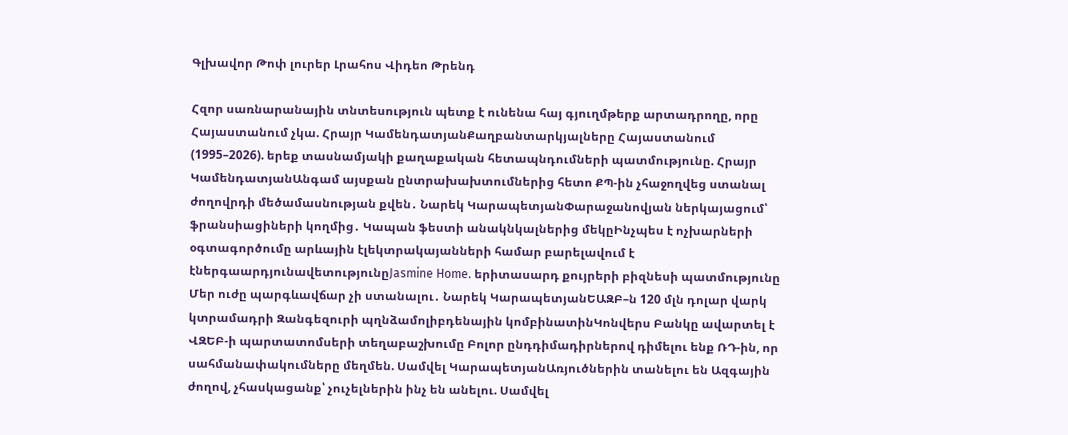Գլխավոր Թոփ լուրեր Լրահոս Վիդեո Թրենդ

Հզոր սառնարանային տնտեսություն պետք է ունենա հայ գյուղմթերք արտադրողը, որը Հայաստանում չկա. Հրայր ԿամենդատյանՔաղբանտարկյալները Հայաստանում (1995–2026). երեք տասնամյակի քաղաքական հետապնդումների պատմությունը. Հրայր ԿամենդատյանԱնգամ այսքան ընտրախախտումներից հետո ՔՊ-ին չհաջողվեց ստանալ ժողովրդի մեծամասնության քվեն․ Նարեկ ԿարապետյանՓարաջանովյան ներկայացում՝ ֆրանսիացիների կողմից․ Կապան ֆեստի անակնկալներից մեկըԻնչպես է ոչխարների օգտագործումը արևային էլեկտրակայանների համար բարելավում է էներգաարդյունավետությունըJasmine Home. երիտասարդ քույրերի բիզնեսի պատմությունը Մեր ուժը պարգևավճար չի ստանալու․ Նարեկ ԿարապետյանԵԱԶԲ–ն 120 մլն դոլար վարկ կտրամադրի Զանգեզուրի պղնձամոլիբդենային կոմբինատինԿոնվերս Բանկը ավարտել է ՎԶԵԲ-ի պարտատոմսերի տեղաբաշխումը Բոլոր ընդդիմադիրներով դիմելու ենք ՌԴ-ին, որ սահմանափակումները մեղմեն. Սամվել ԿարապետյանԱռյուծներին տանելու են Ազգային ժողով, չհասկացանք՝ չուչելներին ինչ են անելու. Սամվել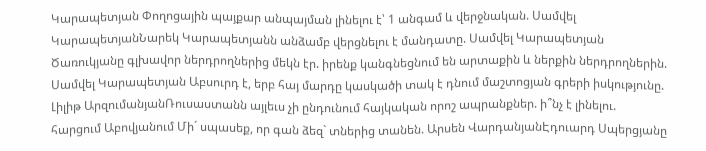Կարապետյան Փողոցային պայքար անպայման լինելու է՝ 1 անգամ և վերջնական. Սամվել ԿարապետյանՆարեկ Կարապետյանն անձամբ վերցնելու է մանդատը. Սամվել Կարապետյան Ծառուկյանը գլխավոր ներդրողներից մեկն էր. իրենք կանգնեցնում են արտաքին և ներքին ներդրողներին. Սամվել Կարապետյան Աբսուրդ է, երբ հայ մարդը կասկածի տակ է դնում մաշտոցյան գրերի իսկությունը. Լիլիթ ԱրզումանյանՌուսաստանն այլեւս չի ընդունում հայկական որոշ ապրանքներ. ի՞նչ է լինելու. հարցում Աբովյանում Մի´ սպասեք, որ գան ձեզ` տներից տանեն. Արսեն ՎարդանյանԷդուարդ Սպերցյանը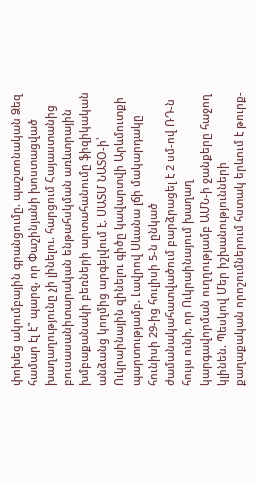փոխեց ակումբային գրանցումը. պաշտոնական Ձեզ համար էլ է՞ պարզ, որ Փաշինյանի խոստացված խաղաղությունը չի լինելու. հարցում Հայաստանից բուսասանիտարական ենթահսկման առևտրային խմբաքանակի բեռների արտահանումը ֆիզիկական անձանց կողմից արգելվում է. ՍԱՏՄ ՆԱՏՕ-ի՝ Ուկրաինային զինելnւ գիծը կավարտվի Արևմուտքի պարտnւթյամբ. Լավրով Սևանա լճի մակարդակը հունիսի 29-ից հուլիսի 5-ն ընկած ժամանակահատվածում բարձրացել է 2 սմ-ով ՌԴ-ն հույս ունի, որ Ուկրաինայում խաղաղ կարգավորման ուղղությամբ ԱՄՆ-ի ջանքերը հաջող կլինեն. Պեսկով Մեր իշխանությունների քաղաքական որոշումներում հստակ երևում է թուրք-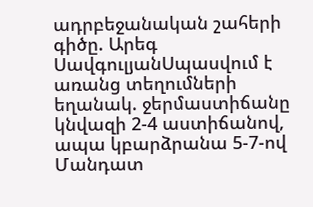ադրբեջանական շահերի գիծը. Արեգ ՍավգուլյանՍպասվում է առանց տեղումների եղանակ. ջերմաստիճանը կնվազի 2-4 աստիճանով, ապա կբարձրանա 5-7-ով Մանդատ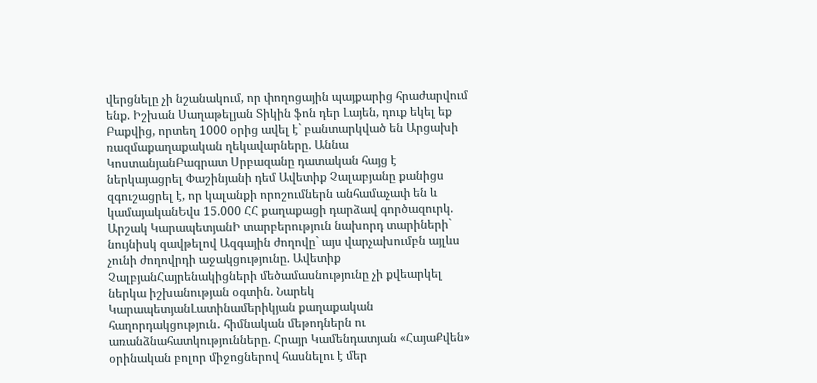վերցնելը չի նշանակում, որ փողոցային պայքարից հրաժարվում ենք. Իշխան Սաղաթելյան Տիկին ֆոն դեր Լայեն, դուք եկել եք Բաքվից, որտեղ 1000 օրից ավել է` բանտարկված են Արցախի ռազմաքաղաքական ղեկավարները. Աննա ԿոստանյանԲագրատ Սրբազանը դատական հայց է ներկայացրել Փաշինյանի դեմ Ավետիք Չալաբյանը քանիցս զգուշացրել է, որ կալանքի որոշումներն անհամաչափ են և կամայականԵվս 15.000 ՀՀ քաղաքացի դարձավ գործազուրկ. Արշակ ԿարապետյանԻ տարբերություն նախորդ տարիների` նույնիսկ զավթելով Ազգային ժողովը` այս վարչախումբն այլևս չունի ժողովրդի աջակցությունը. Ավետիք ՉալբյանՀայրենակիցների մեծամասնությունը չի քվեարկել ներկա իշխանության օգտին. Նարեկ ԿարապետյանԼատինամերիկյան քաղաքական հաղորդակցություն․ հիմնական մեթոդներն ու առանձնահատկությունները. Հրայր Կամենդատյան «ՀայաՔվեն» օրինական բոլոր միջոցներով հասնելու է մեր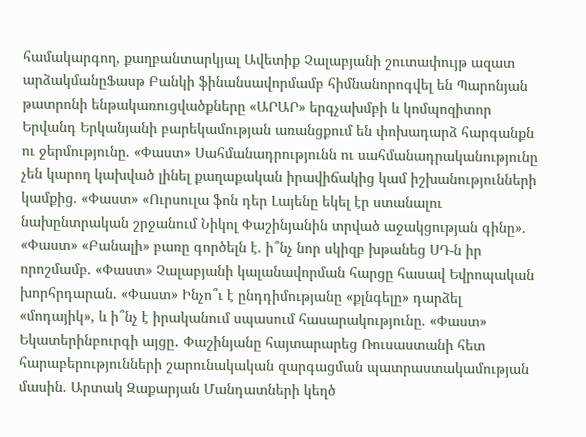համակարգող, քաղբանտարկյալ Ավետիք Չալաբյանի շուտափույթ ազատ արձակմանըՖասթ Բանկի ֆինանսավորմամբ հիմնանորոգվել են Պարոնյան թատրոնի ենթակառուցվածքները «ԱՐԱՐ» երգչախմբի և կոմպոզիտոր Երվանդ Երկանյանի բարեկամության առանցքում են փոխադարձ հարգանքն ու ջերմությունը. «Փաստ» Սահմանադրությունն ու սահմանադրականությունը չեն կարող կախված լինել քաղաքական իրավիճակից կամ իշխանությունների կամքից. «Փաստ» «Ուրսուլա ֆոն դեր Լայենը եկել էր ստանալու նախընտրական շրջանում Նիկոլ Փաշինյանին տրված աջակցության գինը». «Փաստ» «Բանալի» բառը գործելն է. ի՞նչ նոր սկիզբ խթանեց ՍԴ-ն իր որոշմամբ. «Փաստ» Չալաբյանի կալանավորման հարցը հասավ Եվրոպական խորհրդարան. «Փաստ» Ինչո՞ւ է ընդդիմությանը «քլնգելը» դարձել «մոդայիկ», և ի՞նչ է իրականում սպասում հասարակությունը. «Փաստ» Եկատերինբուրգի այցը․ Փաշինյանը հայտարարեց Ռուսաստանի հետ հարաբերությունների շարունակական զարգացման պատրաստակամության մասին. Արտակ Զաքարյան Մանդատների կեղծ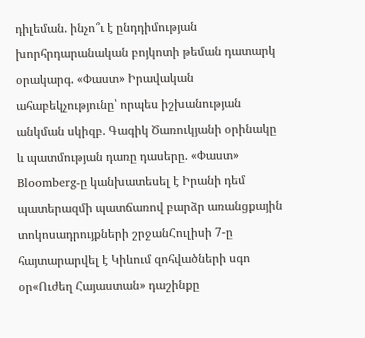դիլեման. ինչո՞ւ է ընդդիմության խորհրդարանական բոյկոտի թեման դատարկ օրակարգ. «Փաստ» Իրավական ահաբեկչությունը՝ որպես իշխանության անկման սկիզբ. Գագիկ Ծառուկյանի օրինակը և պատմության դառը դասերը. «Փաստ» Bloomberg-ը կանխատեսել է Իրանի դեմ պատերազմի պատճառով բարձր առանցքային տոկոսադրույքների շրջանՀուլիսի 7-ը հայտարարվել է Կիևում զոհվածների սգո օր«Ուժեղ Հայաստան» դաշինքը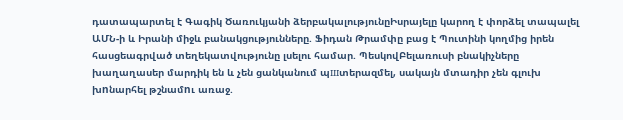դատապարտել է Գագիկ Ծառուկյանի ձերբակալությունըԻսրայելը կարող է փորձել տապալել ԱՄՆ-ի և Իրանի միջև բանակցությունները. Ֆիդան Թրամփը բաց է Պուտինի կողմից իրեն հասցեագրված տեղեկատվությունը լսելու համար. ՊեսկովԲելառուսի բնակիչները խաղաղասեր մարդիկ են և չեն ցանկանում պшտերազմել, սակայն մտադիր չեն գլուխ խnնարհել թշնամnւ առաջ.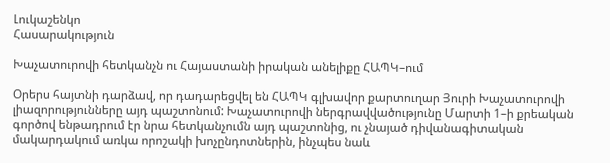Լուկաշենկո
Հասարակություն

Խաչատուրովի հետկանչն ու Հայաստանի իրական անելիքը ՀԱՊԿ–ում

Օրերս հայտնի դարձավ, որ դադարեցվել են ՀԱՊԿ գլխավոր քարտուղար Յուրի Խաչատուրովի լիազորությունները այդ պաշտոնում: Խաչատուրովի ներգրավվածությունը Մարտի 1–ի քրեական գործով ենթադրում էր նրա հետկանչումն այդ պաշտոնից, ու չնայած դիվանագիտական մակարդակում առկա որոշակի խոչընդոտներին, ինչպես նաև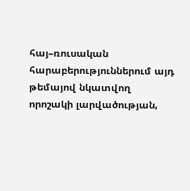հայ–ռուսական հարաբերություններում այդ թեմայով նկատվող որոշակի լարվածության,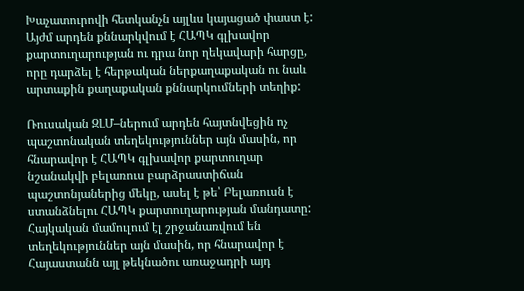Խաչատուրովի հետկանչն այլևս կայացած փաստ է: Այժմ արդեն քննարկվում է ՀԱՊԿ գլխավոր քարտուղարության ու դրա նոր ղեկավարի հարցը, որը դարձել է հերթական ներքաղաքական ու նաև արտաքին քաղաքական քննարկումների տեղիք:

Ռուսական ԶԼՄ–ներում արդեն հայտնվեցին ոչ պաշտոնական տեղեկություններ այն մասին, որ հնարավոր է ՀԱՊԿ գլխավոր քարտուղար նշանակվի բելառուս բարձրաստիճան պաշտոնյաներից մեկը, ասել է թե՝ Բելառուսն է ստանձնելու ՀԱՊԿ քարտուղարության մանդատը: Հայկական մամուլում էլ շրջանառվում են տեղեկություններ այն մասին, որ հնարավոր է Հայաստանն այլ թեկնածու առաջադրի այդ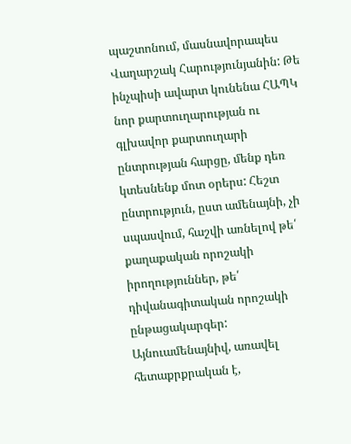պաշտոնում, մասնավորապես Վաղարշակ Հարությունյանին: Թե ինչպիսի ավարտ կունենա ՀԱՊԿ նոր քարտուղարության ու գլխավոր քարտուղարի ընտրության հարցը, մենք դեռ կտեսնենք մոտ օրերս: Հեշտ ընտրություն, ըստ ամենայնի, չի սպասվում, հաշվի առնելով թե՛ քաղաքական որոշակի իրողություններ, թե՛ դիվանագիտական որոշակի ընթացակարգեր: Այնուամենայնիվ, առավել հետաքրքրական է,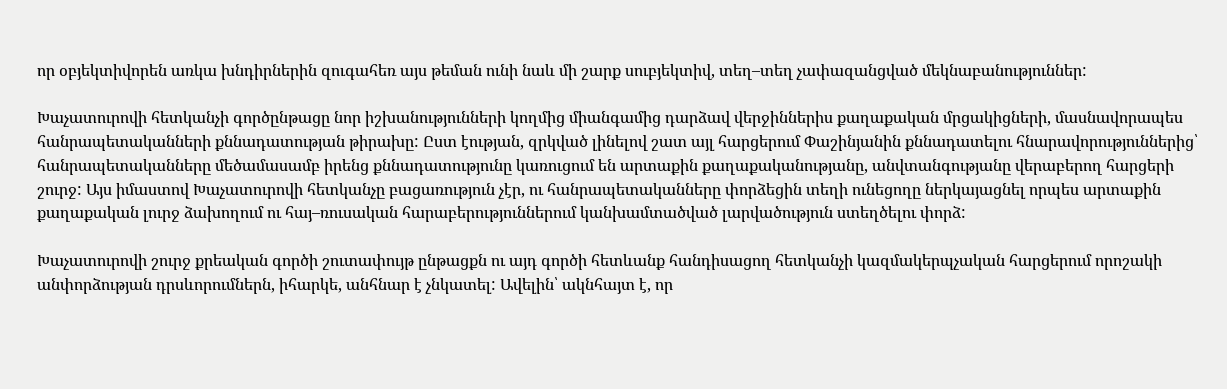որ օբյեկտիվորեն առկա խնդիրներին զուգահեռ այս թեման ունի նաև մի շարք սուբյեկտիվ, տեղ–տեղ չափազանցված մեկնաբանություններ:

Խաչատուրովի հետկանչի գործընթացը նոր իշխանությունների կողմից միանգամից դարձավ վերջիններիս քաղաքական մրցակիցների, մասնավորապես հանրապետականների քննադատության թիրախը: Ըստ էության, զրկված լինելով շատ այլ հարցերում Փաշինյանին քննադատելու հնարավորություններից՝ հանրապետականները մեծամասամբ իրենց քննադատությունը կառուցում են արտաքին քաղաքականությանը, անվտանգությանը վերաբերող հարցերի շուրջ: Այս իմաստով Խաչատուրովի հետկանչը բացառություն չէր, ու հանրապետականները փորձեցին տեղի ունեցողը ներկայացնել որպես արտաքին քաղաքական լուրջ ձախողում ու հայ–ռուսական հարաբերություններում կանխամտածված լարվածություն ստեղծելու փորձ:

Խաչատուրովի շուրջ քրեական գործի շուտափույթ ընթացքն ու այդ գործի հետևանք հանդիսացող հետկանչի կազմակերպչական հարցերում որոշակի անփորձության դրսևորումներն, իհարկե, անհնար է չնկատել: Ավելին՝ ակնհայտ է, որ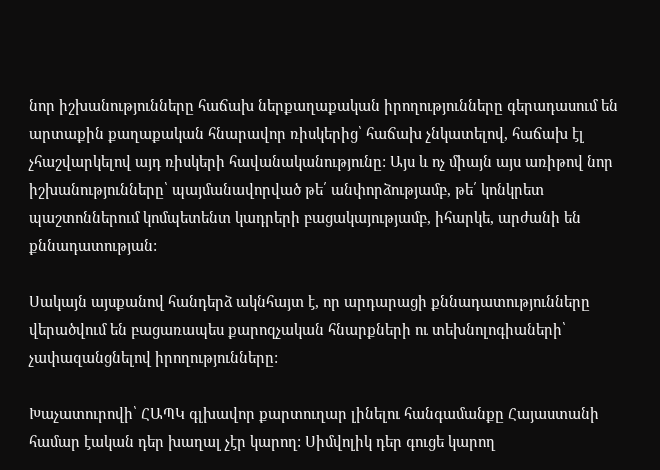նոր իշխանությունները հաճախ ներքաղաքական իրողությունները գերադասում են արտաքին քաղաքական հնարավոր ռիսկերից՝ հաճախ չնկատելով, հաճախ էլ չհաշվարկելով այդ ռիսկերի հավանականությունը: Այս և ոչ միայն այս առիթով նոր իշխանությունները՝ պայմանավորված թե՛ անփորձությամբ, թե՛ կոնկրետ պաշտոններում կոմպետենտ կադրերի բացակայությամբ, իհարկե, արժանի են քննադատության:

Սակայն այսքանով հանդերձ ակնհայտ է, որ արդարացի քննադատությունները վերածվում են բացառապես քարոզչական հնարքների ու տեխնոլոգիաների՝ չափազանցնելով իրողությունները:

Խաչատուրովի՝ ՀԱՊԿ գլխավոր քարտուղար լինելու հանգամանքը Հայաստանի համար էական դեր խաղալ չէր կարող: Սիմվոլիկ դեր գուցե կարող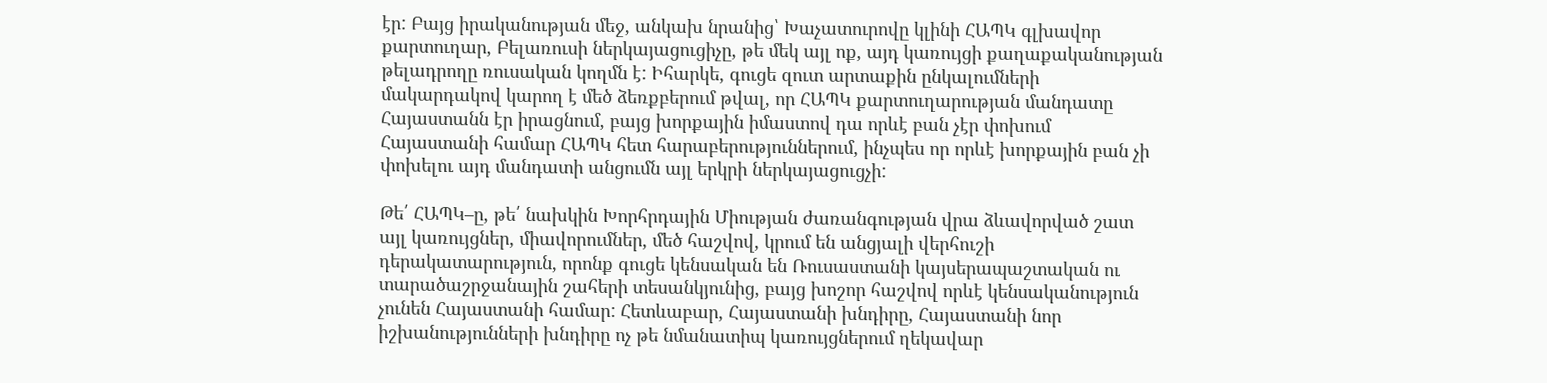էր: Բայց իրականության մեջ, անկախ նրանից՝ Խաչատուրովը կլինի ՀԱՊԿ գլխավոր քարտուղար, Բելառուսի ներկայացուցիչը, թե մեկ այլ ոք, այդ կառույցի քաղաքականության թելադրողը ռուսական կողմն է: Իհարկե, գուցե զուտ արտաքին ընկալումների մակարդակով կարող է մեծ ձեռքբերում թվալ, որ ՀԱՊԿ քարտուղարության մանդատը Հայաստանն էր իրացնում, բայց խորքային իմաստով դա որևէ բան չէր փոխում Հայաստանի համար ՀԱՊԿ հետ հարաբերություններում, ինչպես որ որևէ խորքային բան չի փոխելու այդ մանդատի անցումն այլ երկրի ներկայացուցչի:

Թե՛ ՀԱՊԿ–ը, թե՛ նախկին Խորհրդային Միության ժառանգության վրա ձևավորված շատ այլ կառույցներ, միավորումներ, մեծ հաշվով, կրում են անցյալի վերհուշի դերակատարություն, որոնք գուցե կենսական են Ռուսաստանի կայսերապաշտական ու տարածաշրջանային շահերի տեսանկյունից, բայց խոշոր հաշվով որևէ կենսականություն չունեն Հայաստանի համար: Հետևաբար, Հայաստանի խնդիրը, Հայաստանի նոր իշխանությունների խնդիրը ոչ թե նմանատիպ կառույցներում ղեկավար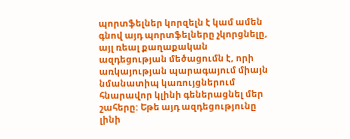պորտֆելներ կորզելն է կամ ամեն գնով այդ պորտֆելները չկորցնելը, այլ ռեալ քաղաքական ազդեցության մեծացումն է, որի առկայության պարագայում միայն նմանատիպ կառույցներում հնարավոր կլինի գեներացնել մեր շահերը: Եթե այդ ազդեցությունը լինի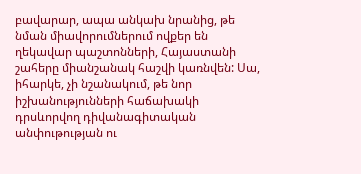բավարար, ապա անկախ նրանից, թե նման միավորումներում ովքեր են ղեկավար պաշտոնների, Հայաստանի շահերը միանշանակ հաշվի կառնվեն: Սա, իհարկե, չի նշանակում, թե նոր իշխանությունների հաճախակի դրսևորվող դիվանագիտական անփութության ու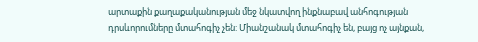արտաքին քաղաքականության մեջ նկատվող ինքնաբավ անհոգության դրսևորումները մտահոգիչ չեն: Միանշանակ մտահոգիչ են, բայց ոչ այնքան,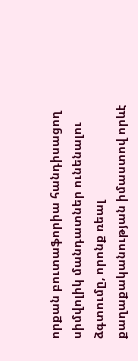որքան բուտաֆորիա հանդիսացող սիմվոլիկ մանդատներ ունենալու ձգտումը, որոնք ռեալ քաղաքականության իմաստով որևէ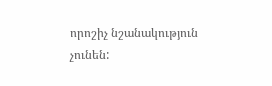որոշիչ նշանակություն չունեն: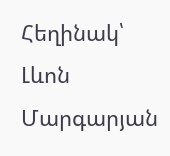Հեղինակ՝ Լևոն Մարգարյան